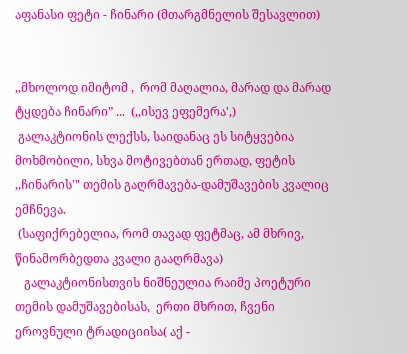აფანასი ფეტი - ჩინარი (მთარგმნელის შესავლით)


,,მხოლოდ იმიტომ ,  რომ მაღალია, მარად და მარად ტყდება ჩინარი” ...  (,,ისევ ეფემერა',)
 გალაკტიონის ლექსს, საიდანაც ეს სიტყვებია მოხმობილი, სხვა მოტივებთან ერთად, ფეტის ,,ჩინარის'" თემის გაღრმავება-დამუშავების კვალიც ემჩნევა.
 (საფიქრებელია, რომ თავად ფეტმაც, ამ მხრივ, წინამორბედთა კვალი გააღრმავა)
   გალაკტიონისთვის ნიშნეულია რაიმე პოეტური თემის დამუშავებისას,  ერთი მხრით, ჩვენი ეროვნული ტრადიციისა( აქ -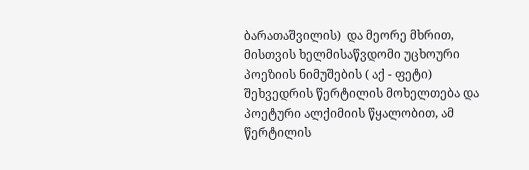ბარათაშვილის)  და მეორე მხრით, მისთვის ხელმისაწვდომი უცხოური პოეზიის ნიმუშების ( აქ - ფეტი) შეხვედრის წერტილის მოხელთება და პოეტური ალქიმიის წყალობით, ამ წერტილის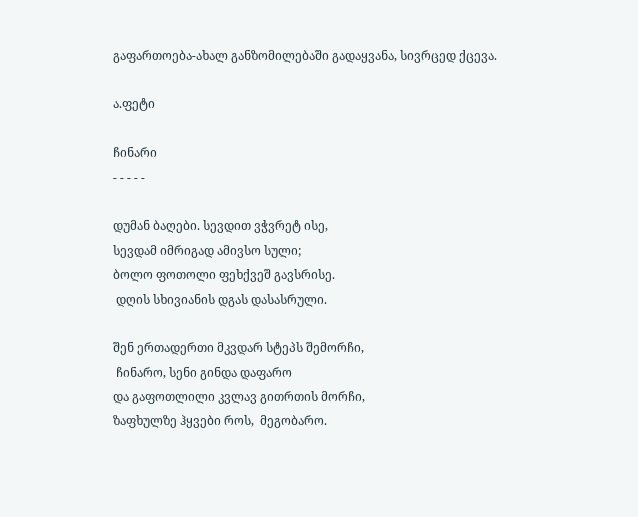გაფართოება-ახალ განზომილებაში გადაყვანა, სივრცედ ქცევა.

ა.ფეტი

ჩინარი
- - - - -

დუმან ბაღები. სევდით ვჭვრეტ ისე,
სევდამ იმრიგად ამივსო სული;
ბოლო ფოთოლი ფეხქვეშ გავსრისე.
 დღის სხივიანის დგას დასასრული.

შენ ერთადერთი მკვდარ სტეპს შემორჩი,
 ჩინარო, სენი გინდა დაფარო
და გაფოთლილი კვლავ გითრთის მორჩი,
ზაფხულზე ჰყვები როს,  მეგობარო.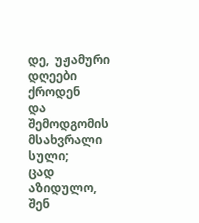დე,  უჟამური დღეები ქროდენ
და  შემოდგომის მსახვრალი სული;
ცად აზიდულო, შენ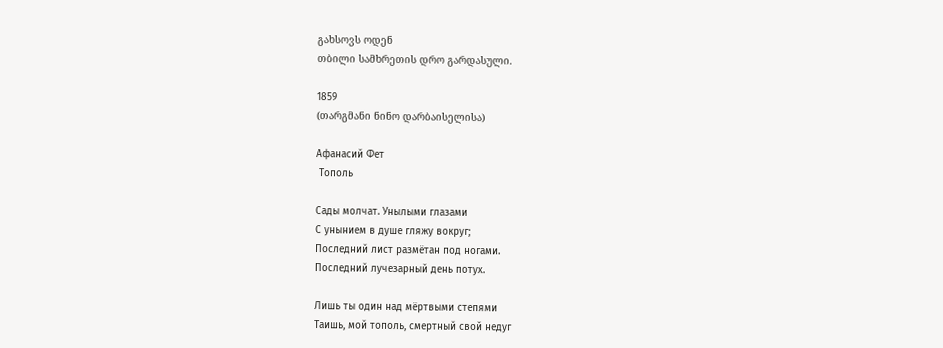გახსოვს ოდენ
თბილი სამხრეთის დრო გარდასული.

1859
(თარგმანი ნინო დარბაისელისა)

Афанасий Фет
 Тополь

Сады молчат. Унылыми глазами
С унынием в душе гляжу вокруг;
Последний лист размётан под ногами.
Последний лучезарный день потух.

Лишь ты один над мёртвыми степями
Таишь, мой тополь, смертный свой недуг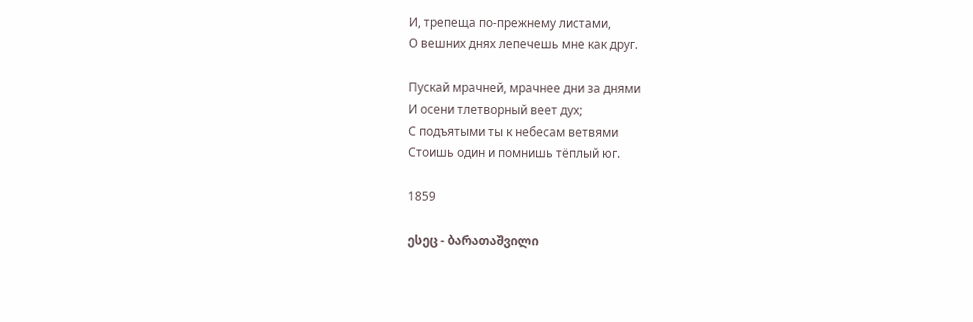И, трепеща по-прежнему листами,
О вешних днях лепечешь мне как друг.

Пускай мрачней, мрачнее дни за днями
И осени тлетворный веет дух;
С подъятыми ты к небесам ветвями
Стоишь один и помнишь тёплый юг.

1859

ესეც - ბარათაშვილი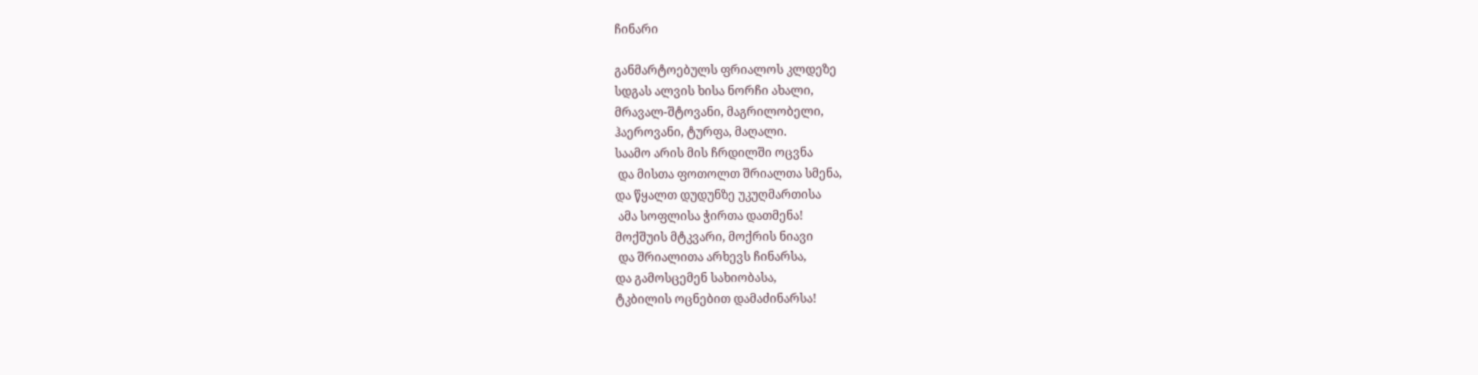ჩინარი

განმარტოებულს ფრიალოს კლდეზე
სდგას ალვის ხისა ნორჩი ახალი,
მრავალ-შტოვანი, მაგრილობელი,
ჰაეროვანი, ტურფა, მაღალი.
საამო არის მის ჩრდილში ოცვნა
 და მისთა ფოთოლთ შრიალთა სმენა,
და წყალთ დუდუნზე უკუღმართისა
 ამა სოფლისა ჭირთა დათმენა!
მოქშუის მტკვარი, მოქრის ნიავი
 და შრიალითა არხევს ჩინარსა,
და გამოსცემენ სახიობასა,
ტკბილის ოცნებით დამაძინარსა!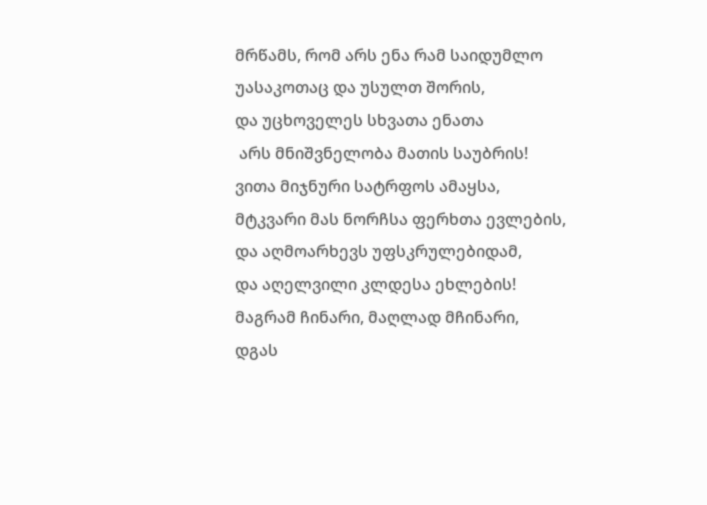მრწამს, რომ არს ენა რამ საიდუმლო
უასაკოთაც და უსულთ შორის,
და უცხოველეს სხვათა ენათა
 არს მნიშვნელობა მათის საუბრის!
ვითა მიჯნური სატრფოს ამაყსა,
მტკვარი მას ნორჩსა ფერხთა ევლების,
და აღმოარხევს უფსკრულებიდამ,
და აღელვილი კლდესა ეხლების!
მაგრამ ჩინარი, მაღლად მჩინარი,
დგას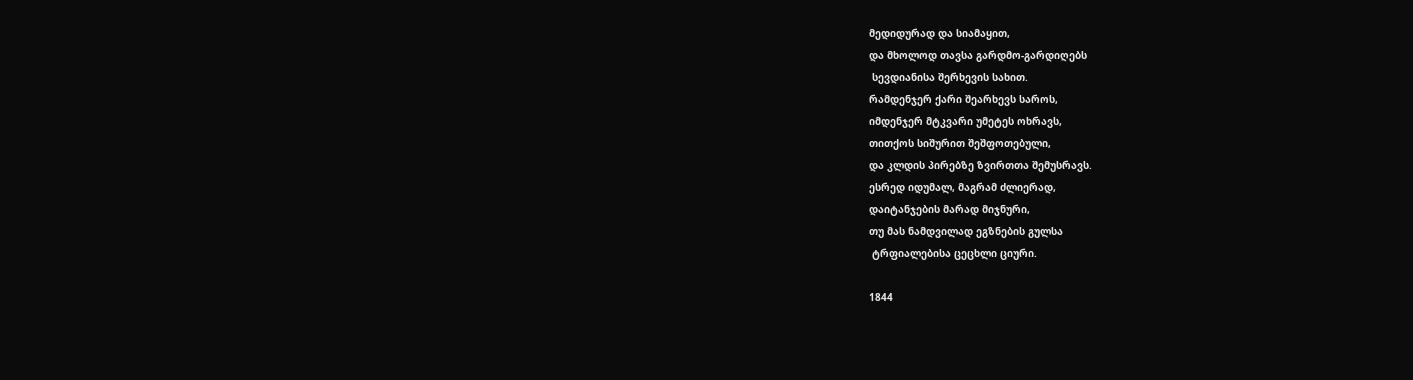მედიდურად და სიამაყით,
და მხოლოდ თავსა გარდმო-გარდიღებს
 სევდიანისა შერხევის სახით.
რამდენჯერ ქარი შეარხევს საროს,
იმდენჯერ მტკვარი უმეტეს ოხრავს,
თითქოს სიშურით შეშფოთებული,
და კლდის პირებზე ზვირთთა შემუსრავს.
ესრედ იდუმალ, მაგრამ ძლიერად,
დაიტანჯების მარად მიჯნური,
თუ მას ნამდვილად ეგზნების გულსა
 ტრფიალებისა ცეცხლი ციური.

1844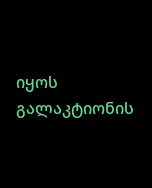იყოს გალაკტიონის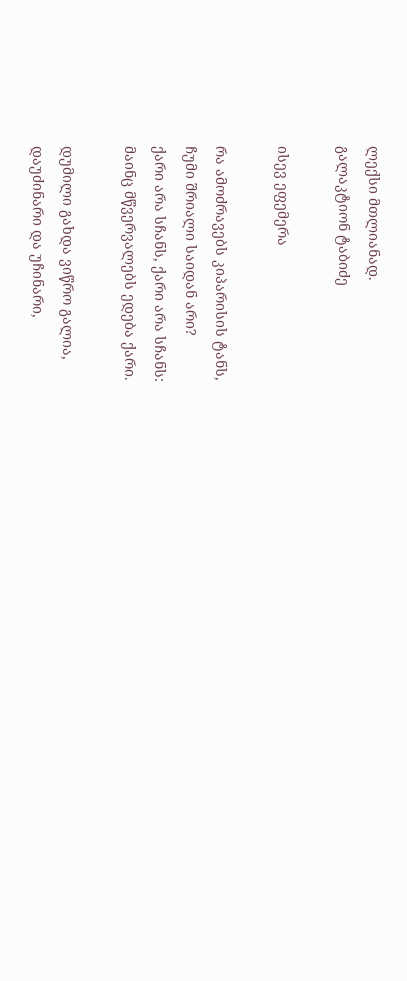ლექსი მთლიანად.
გალაკტიონ ტაბიძე

ისევ ეფემერა

რა ამოძრავებს კიპარისის ტანს,
ჩუმი შრიალი საიდან არი?
ქარი არა სჩანს, ქარი არა სჩანს:
მაინც მწვერვალებს ედება ქარი.

დუმილი გახდა ვიწრო გალია,
დაუძინარი და უჩინარი,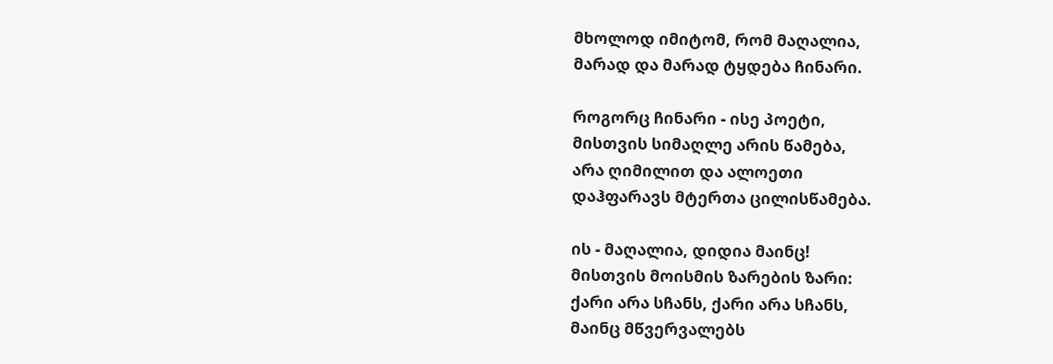მხოლოდ იმიტომ, რომ მაღალია,
მარად და მარად ტყდება ჩინარი.

როგორც ჩინარი - ისე პოეტი,
მისთვის სიმაღლე არის წამება,
არა ღიმილით და ალოეთი
დაჰფარავს მტერთა ცილისწამება.

ის - მაღალია, დიდია მაინც!
მისთვის მოისმის ზარების ზარი:
ქარი არა სჩანს, ქარი არა სჩანს,
მაინც მწვერვალებს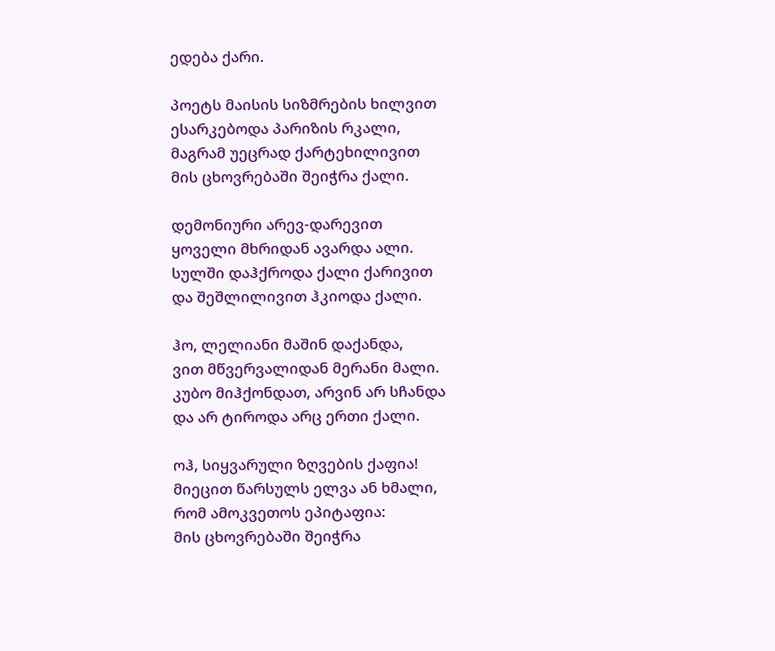ედება ქარი.

პოეტს მაისის სიზმრების ხილვით
ესარკებოდა პარიზის რკალი,
მაგრამ უეცრად ქარტეხილივით
მის ცხოვრებაში შეიჭრა ქალი.

დემონიური არევ-დარევით
ყოველი მხრიდან ავარდა ალი.
სულში დაჰქროდა ქალი ქარივით
და შეშლილივით ჰკიოდა ქალი.

ჰო, ლელიანი მაშინ დაქანდა,
ვით მწვერვალიდან მერანი მალი.
კუბო მიჰქონდათ, არვინ არ სჩანდა
და არ ტიროდა არც ერთი ქალი.

ოჰ, სიყვარული ზღვების ქაფია!
მიეცით წარსულს ელვა ან ხმალი,
რომ ამოკვეთოს ეპიტაფია:
მის ცხოვრებაში შეიჭრა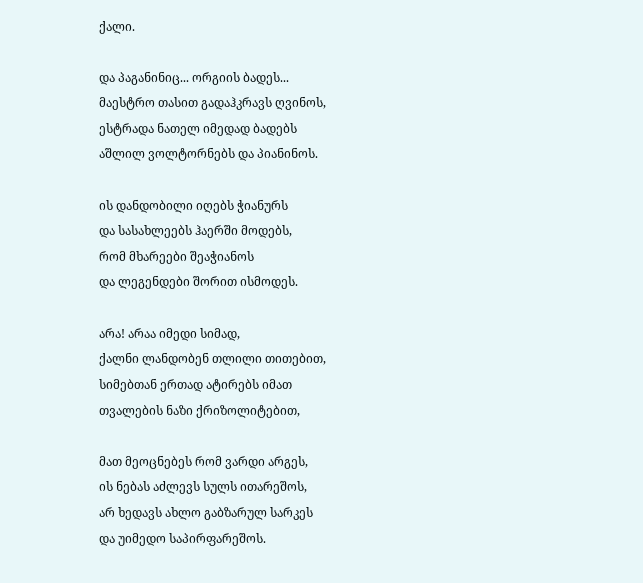ქალი.

და პაგანინიც... ორგიის ბადეს...
მაესტრო თასით გადაჰკრავს ღვინოს,
ესტრადა ნათელ იმედად ბადებს
აშლილ ვოლტორნებს და პიანინოს.

ის დანდობილი იღებს ჭიანურს
და სასახლეებს ჰაერში მოდებს,
რომ მხარეები შეაჭიანოს
და ლეგენდები შორით ისმოდეს.

არა! არაა იმედი სიმად,
ქალნი ლანდობენ თლილი თითებით,
სიმებთან ერთად ატირებს იმათ
თვალების ნაზი ქრიზოლიტებით,

მათ მეოცნებეს რომ ვარდი არგეს,
ის ნებას აძლევს სულს ითარეშოს,
არ ხედავს ახლო გაბზარულ სარკეს
და უიმედო საპირფარეშოს.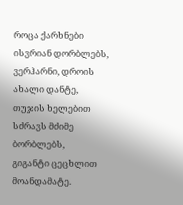როცა ქარხნები ისვრიან დორბლებს,
ვერჰარნი, დროის ახალი დანტე,
თუჯის ხელებით სძრავს მძიმე ბორბლებს,
გიგანტი ცეცხლით მოანდამატე.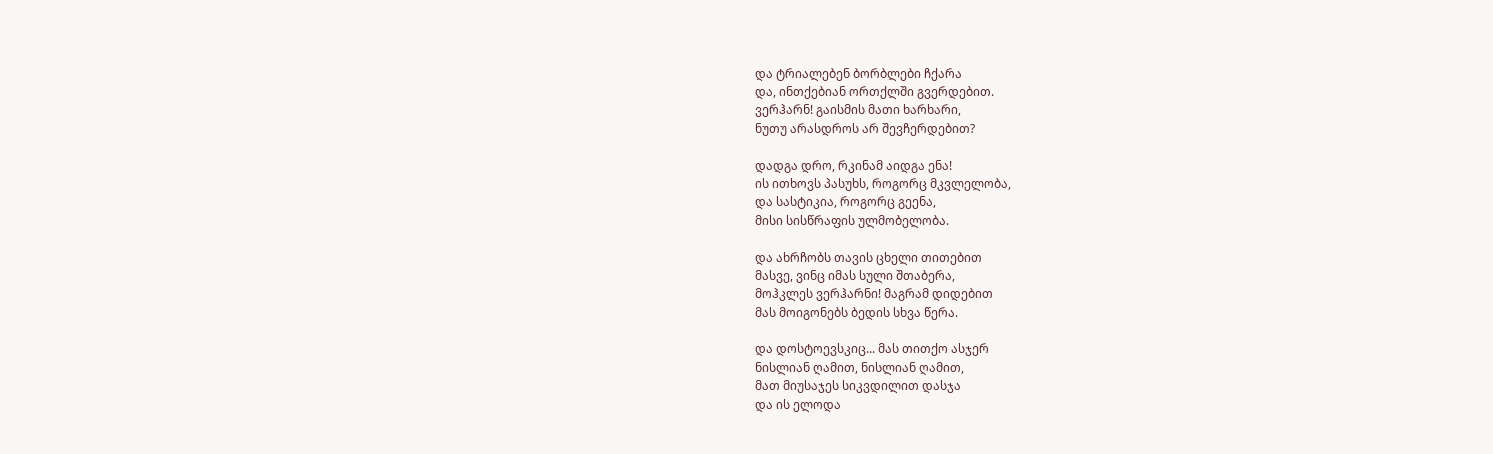და ტრიალებენ ბორბლები ჩქარა
და, ინთქებიან ორთქლში გვერდებით.
ვერჰარნ! გაისმის მათი ხარხარი,
ნუთუ არასდროს არ შევჩერდებით?

დადგა დრო, რკინამ აიდგა ენა!
ის ითხოვს პასუხს, როგორც მკვლელობა,
და სასტიკია, როგორც გეენა,
მისი სისწრაფის ულმობელობა.

და ახრჩობს თავის ცხელი თითებით
მასვე, ვინც იმას სული შთაბერა,
მოჰკლეს ვერჰარნი! მაგრამ დიდებით
მას მოიგონებს ბედის სხვა წერა.

და დოსტოევსკიც... მას თითქო ასჯერ
ნისლიან ღამით, ნისლიან ღამით,
მათ მიუსაჯეს სიკვდილით დასჯა
და ის ელოდა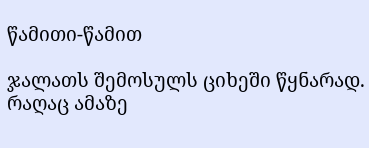წამითი-წამით

ჯალათს შემოსულს ციხეში წყნარად.
რაღაც ამაზე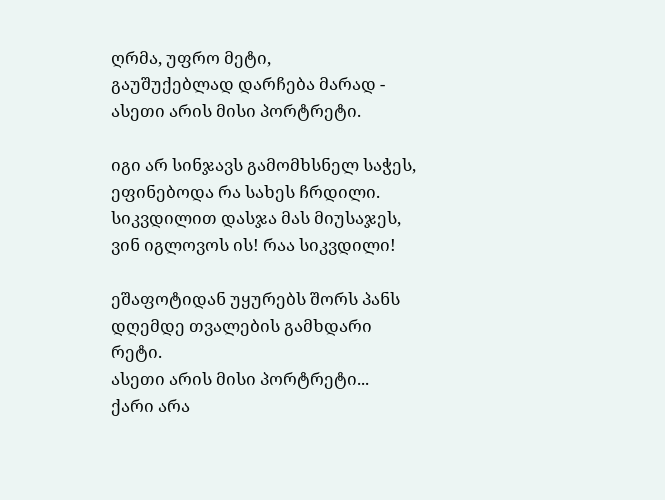ღრმა, უფრო მეტი,
გაუშუქებლად დარჩება მარად -
ასეთი არის მისი პორტრეტი.

იგი არ სინჯავს გამომხსნელ საჭეს,
ეფინებოდა რა სახეს ჩრდილი.
სიკვდილით დასჯა მას მიუსაჯეს,
ვინ იგლოვოს ის! რაა სიკვდილი!

ეშაფოტიდან უყურებს შორს პანს
დღემდე თვალების გამხდარი რეტი.
ასეთი არის მისი პორტრეტი...
ქარი არა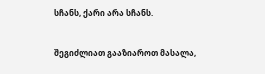სჩანს, ქარი არა სჩანს.

შეგიძლიათ გააზიაროთ მასალა,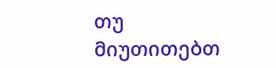თუ მიუთითებთ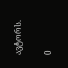ავტორს.

0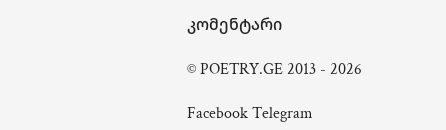კომენტარი

© POETRY.GE 2013 - 2026

Facebook Telegram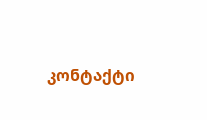კონტაქტი